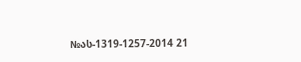№ას-1319-1257-2014 21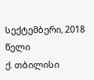სექტემბერი, 2018 წელი
ქ. თბილისი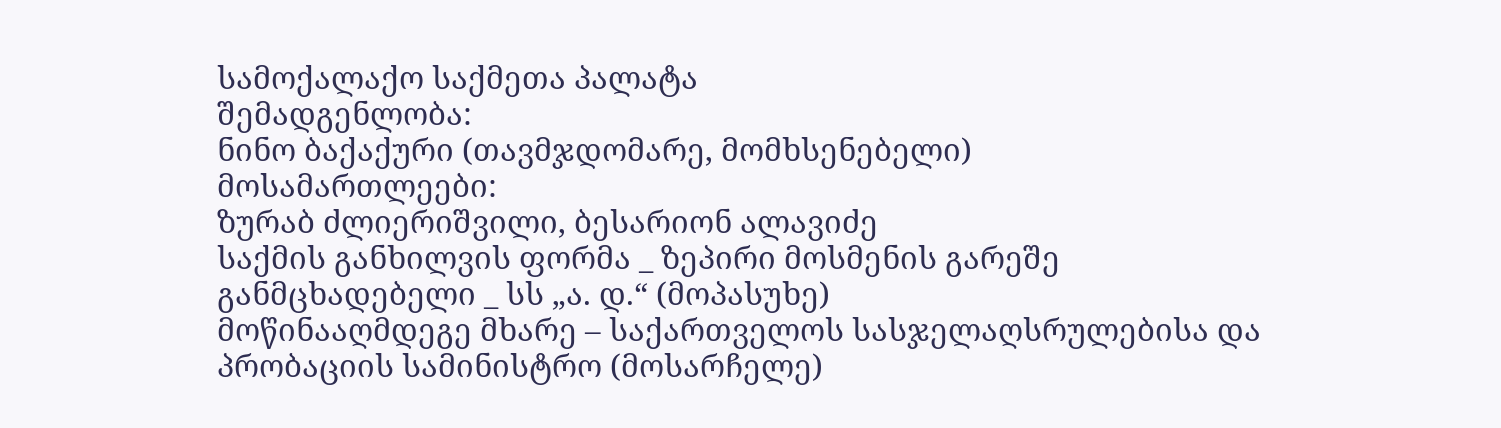სამოქალაქო საქმეთა პალატა
შემადგენლობა:
ნინო ბაქაქური (თავმჯდომარე, მომხსენებელი)
მოსამართლეები:
ზურაბ ძლიერიშვილი, ბესარიონ ალავიძე
საქმის განხილვის ფორმა _ ზეპირი მოსმენის გარეშე
განმცხადებელი _ სს „ა. დ.“ (მოპასუხე)
მოწინააღმდეგე მხარე – საქართველოს სასჯელაღსრულებისა და პრობაციის სამინისტრო (მოსარჩელე)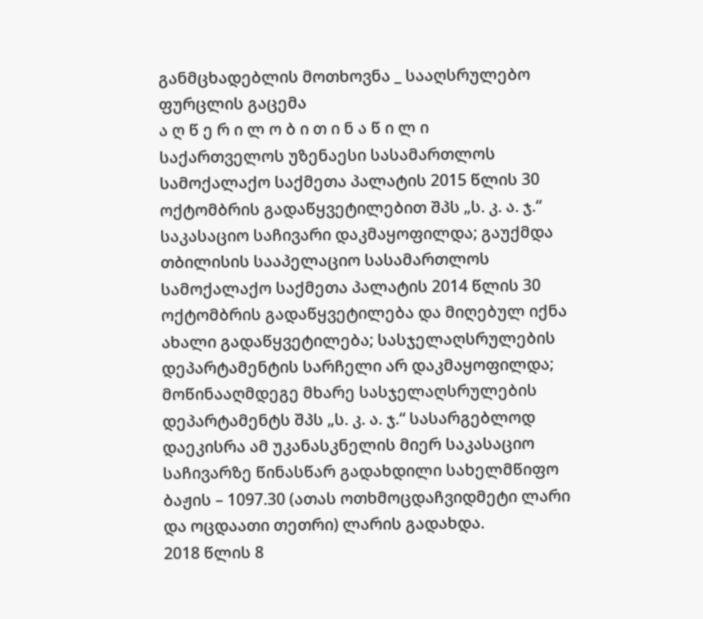განმცხადებლის მოთხოვნა _ სააღსრულებო ფურცლის გაცემა
ა ღ წ ე რ ი ლ ო ბ ი თ ი ნ ა წ ი ლ ი
საქართველოს უზენაესი სასამართლოს სამოქალაქო საქმეთა პალატის 2015 წლის 30 ოქტომბრის გადაწყვეტილებით შპს „ს. კ. ა. ჯ.“ საკასაციო საჩივარი დაკმაყოფილდა; გაუქმდა თბილისის სააპელაციო სასამართლოს სამოქალაქო საქმეთა პალატის 2014 წლის 30 ოქტომბრის გადაწყვეტილება და მიღებულ იქნა ახალი გადაწყვეტილება; სასჯელაღსრულების დეპარტამენტის სარჩელი არ დაკმაყოფილდა; მოწინააღმდეგე მხარე სასჯელაღსრულების დეპარტამენტს შპს „ს. კ. ა. ჯ.“ სასარგებლოდ დაეკისრა ამ უკანასკნელის მიერ საკასაციო საჩივარზე წინასწარ გადახდილი სახელმწიფო ბაჟის – 1097.30 (ათას ოთხმოცდაჩვიდმეტი ლარი და ოცდაათი თეთრი) ლარის გადახდა.
2018 წლის 8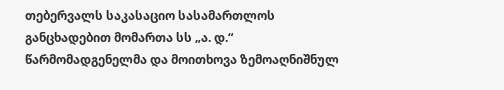თებერვალს საკასაციო სასამართლოს განცხადებით მომართა სს „ა. დ.“ წარმომადგენელმა და მოითხოვა ზემოაღნიშნულ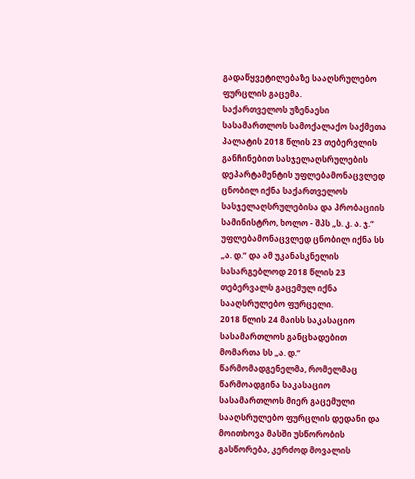გადაწყვეტილებაზე სააღსრულებო ფურცლის გაცემა.
საქართველოს უზენაესი სასამართლოს სამოქალაქო საქმეთა პალატის 2018 წლის 23 თებერვლის განჩინებით სასჯელაღსრულების დეპარტამენტის უფლებამონაცვლედ ცნობილ იქნა საქართველოს სასჯელაღსრულებისა და პრობაციის სამინისტრო, ხოლო - შპს „ს. კ. ა. ჯ.“ უფლებამონაცვლედ ცნობილ იქნა სს „ა. დ.“ და ამ უკანასკნელის სასარგებლოდ 2018 წლის 23 თებერვალს გაცემულ იქნა სააღსრულებო ფურცელი.
2018 წლის 24 მაისს საკასაციო სასამართლოს განცხადებით მომართა სს „ა. დ.“ წარმომადგენელმა, რომელმაც წარმოადგინა საკასაციო სასამართლოს მიერ გაცემული სააღსრულებო ფურცლის დედანი და მოითხოვა მასში უსწორობის გასწორება, კერძოდ მოვალის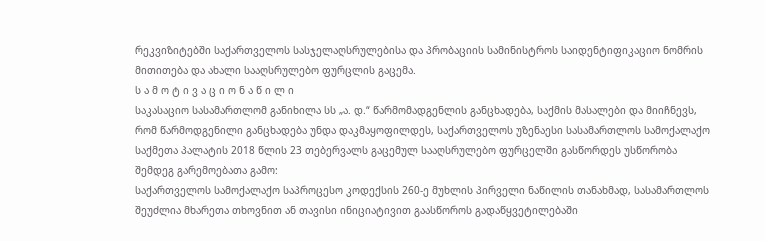რეკვიზიტებში საქართველოს სასჯელაღსრულებისა და პრობაციის სამინისტროს საიდენტიფიკაციო ნომრის მითითება და ახალი სააღსრულებო ფურცლის გაცემა.
ს ა მ ო ტ ი ვ ა ც ი ო ნ ა წ ი ლ ი
საკასაციო სასამართლომ განიხილა სს „ა. დ.“ წარმომადგენლის განცხადება, საქმის მასალები და მიიჩნევს, რომ წარმოდგენილი განცხადება უნდა დაკმაყოფილდეს, საქართველოს უზენაესი სასამართლოს სამოქალაქო საქმეთა პალატის 2018 წლის 23 თებერვალს გაცემულ სააღსრულებო ფურცელში გასწორდეს უსწორობა შემდეგ გარემოებათა გამო:
საქართველოს სამოქალაქო საპროცესო კოდექსის 260-ე მუხლის პირველი ნაწილის თანახმად, სასამართლოს შეუძლია მხარეთა თხოვნით ან თავისი ინიციატივით გაასწოროს გადაწყვეტილებაში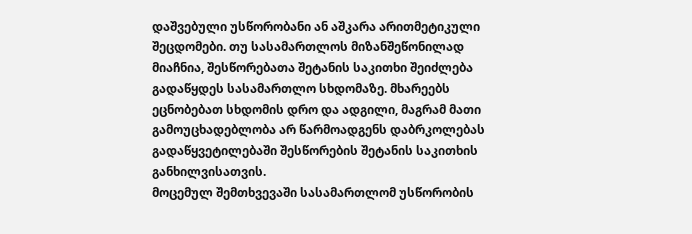დაშვებული უსწორობანი ან აშკარა არითმეტიკული შეცდომები. თუ სასამართლოს მიზანშეწონილად მიაჩნია, შესწორებათა შეტანის საკითხი შეიძლება გადაწყდეს სასამართლო სხდომაზე. მხარეებს ეცნობებათ სხდომის დრო და ადგილი, მაგრამ მათი გამოუცხადებლობა არ წარმოადგენს დაბრკოლებას გადაწყვეტილებაში შესწორების შეტანის საკითხის განხილვისათვის.
მოცემულ შემთხვევაში სასამართლომ უსწორობის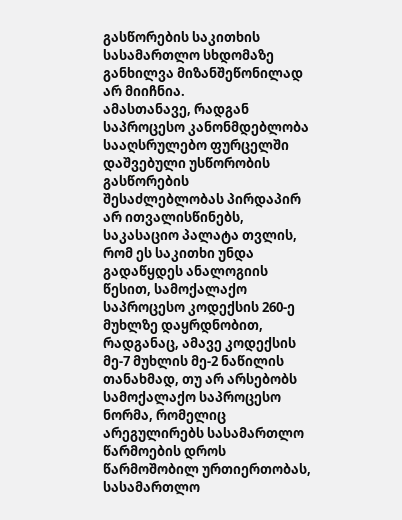გასწორების საკითხის სასამართლო სხდომაზე განხილვა მიზანშეწონილად არ მიიჩნია.
ამასთანავე, რადგან საპროცესო კანონმდებლობა სააღსრულებო ფურცელში დაშვებული უსწორობის გასწორების შესაძლებლობას პირდაპირ არ ითვალისწინებს, საკასაციო პალატა თვლის, რომ ეს საკითხი უნდა გადაწყდეს ანალოგიის წესით, სამოქალაქო საპროცესო კოდექსის 260-ე მუხლზე დაყრდნობით, რადგანაც, ამავე კოდექსის მე-7 მუხლის მე-2 ნაწილის თანახმად, თუ არ არსებობს სამოქალაქო საპროცესო ნორმა, რომელიც არეგულირებს სასამართლო წარმოების დროს წარმოშობილ ურთიერთობას, სასამართლო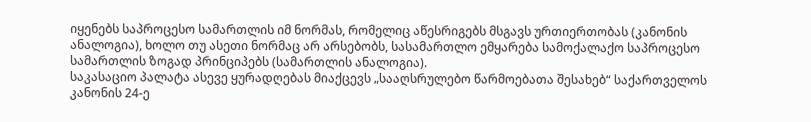იყენებს საპროცესო სამართლის იმ ნორმას, რომელიც აწესრიგებს მსგავს ურთიერთობას (კანონის ანალოგია), ხოლო თუ ასეთი ნორმაც არ არსებობს, სასამართლო ემყარება სამოქალაქო საპროცესო სამართლის ზოგად პრინციპებს (სამართლის ანალოგია).
საკასაციო პალატა ასევე ყურადღებას მიაქცევს „სააღსრულებო წარმოებათა შესახებ“ საქართველოს კანონის 24-ე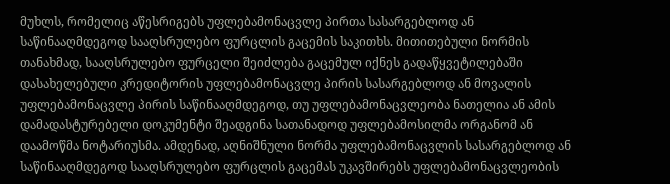მუხლს, რომელიც აწესრიგებს უფლებამონაცვლე პირთა სასარგებლოდ ან საწინააღმდეგოდ სააღსრულებო ფურცლის გაცემის საკითხს. მითითებული ნორმის თანახმად, სააღსრულებო ფურცელი შეიძლება გაცემულ იქნეს გადაწყვეტილებაში დასახელებული კრედიტორის უფლებამონაცვლე პირის სასარგებლოდ ან მოვალის უფლებამონაცვლე პირის საწინააღმდეგოდ, თუ უფლებამონაცვლეობა ნათელია ან ამის დამადასტურებელი დოკუმენტი შეადგინა სათანადოდ უფლებამოსილმა ორგანომ ან დაამოწმა ნოტარიუსმა. ამდენად, აღნიშნული ნორმა უფლებამონაცვლის სასარგებლოდ ან საწინააღმდეგოდ სააღსრულებო ფურცლის გაცემას უკავშირებს უფლებამონაცვლეობის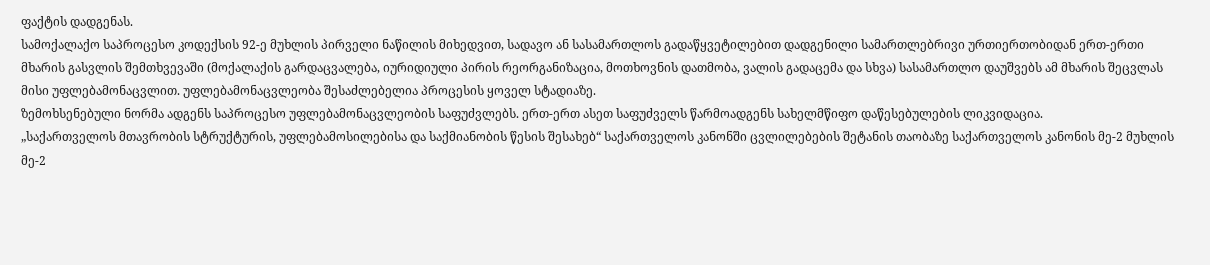ფაქტის დადგენას.
სამოქალაქო საპროცესო კოდექსის 92-ე მუხლის პირველი ნაწილის მიხედვით, სადავო ან სასამართლოს გადაწყვეტილებით დადგენილი სამართლებრივი ურთიერთობიდან ერთ-ერთი მხარის გასვლის შემთხვევაში (მოქალაქის გარდაცვალება, იურიდიული პირის რეორგანიზაცია, მოთხოვნის დათმობა, ვალის გადაცემა და სხვა) სასამართლო დაუშვებს ამ მხარის შეცვლას მისი უფლებამონაცვლით. უფლებამონაცვლეობა შესაძლებელია პროცესის ყოველ სტადიაზე.
ზემოხსენებული ნორმა ადგენს საპროცესო უფლებამონაცვლეობის საფუძვლებს. ერთ-ერთ ასეთ საფუძველს წარმოადგენს სახელმწიფო დაწესებულების ლიკვიდაცია.
„საქართველოს მთავრობის სტრუქტურის, უფლებამოსილებისა და საქმიანობის წესის შესახებ“ საქართველოს კანონში ცვლილებების შეტანის თაობაზე საქართველოს კანონის მე-2 მუხლის მე-2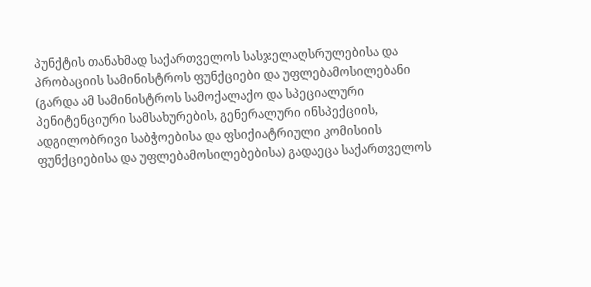პუნქტის თანახმად საქართველოს სასჯელაღსრულებისა და პრობაციის სამინისტროს ფუნქციები და უფლებამოსილებანი (გარდა ამ სამინისტროს სამოქალაქო და სპეციალური პენიტენციური სამსახურების, გენერალური ინსპექციის, ადგილობრივი საბჭოებისა და ფსიქიატრიული კომისიის ფუნქციებისა და უფლებამოსილებებისა) გადაეცა საქართველოს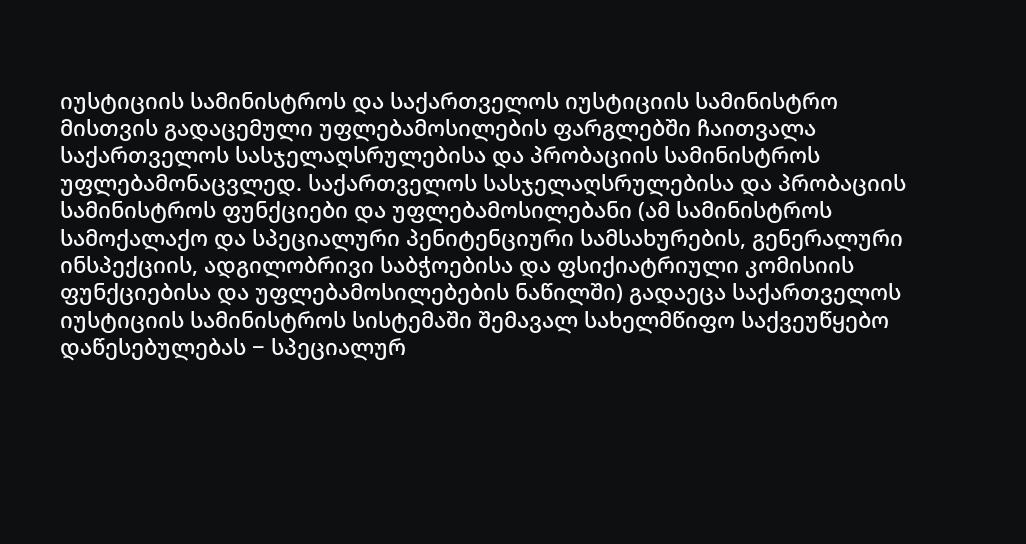იუსტიციის სამინისტროს და საქართველოს იუსტიციის სამინისტრო მისთვის გადაცემული უფლებამოსილების ფარგლებში ჩაითვალა საქართველოს სასჯელაღსრულებისა და პრობაციის სამინისტროს უფლებამონაცვლედ. საქართველოს სასჯელაღსრულებისა და პრობაციის სამინისტროს ფუნქციები და უფლებამოსილებანი (ამ სამინისტროს სამოქალაქო და სპეციალური პენიტენციური სამსახურების, გენერალური ინსპექციის, ადგილობრივი საბჭოებისა და ფსიქიატრიული კომისიის ფუნქციებისა და უფლებამოსილებების ნაწილში) გადაეცა საქართველოს იუსტიციის სამინისტროს სისტემაში შემავალ სახელმწიფო საქვეუწყებო დაწესებულებას − სპეციალურ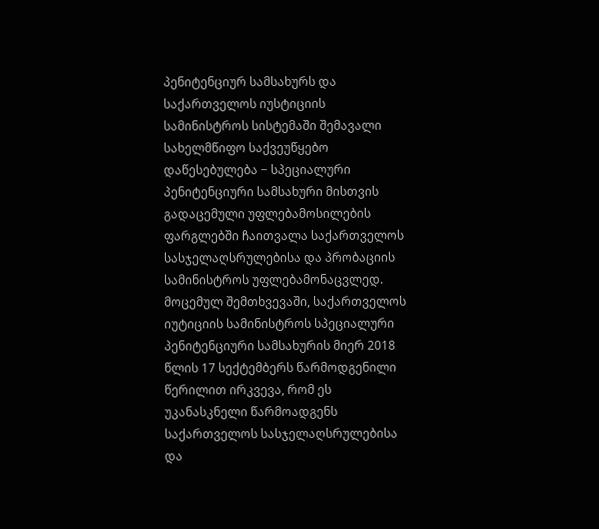პენიტენციურ სამსახურს და საქართველოს იუსტიციის სამინისტროს სისტემაში შემავალი სახელმწიფო საქვეუწყებო დაწესებულება − სპეციალური პენიტენციური სამსახური მისთვის გადაცემული უფლებამოსილების ფარგლებში ჩაითვალა საქართველოს სასჯელაღსრულებისა და პრობაციის სამინისტროს უფლებამონაცვლედ.
მოცემულ შემთხვევაში, საქართველოს იუტიციის სამინისტროს სპეციალური პენიტენციური სამსახურის მიერ 2018 წლის 17 სექტემბერს წარმოდგენილი წერილით ირკვევა, რომ ეს უკანასკნელი წარმოადგენს საქართველოს სასჯელაღსრულებისა და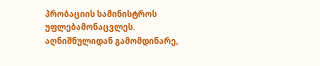პრობაციის სამინისტროს უფლებამონაცვლეს.
აღნიშნულიდან გამომდინარე,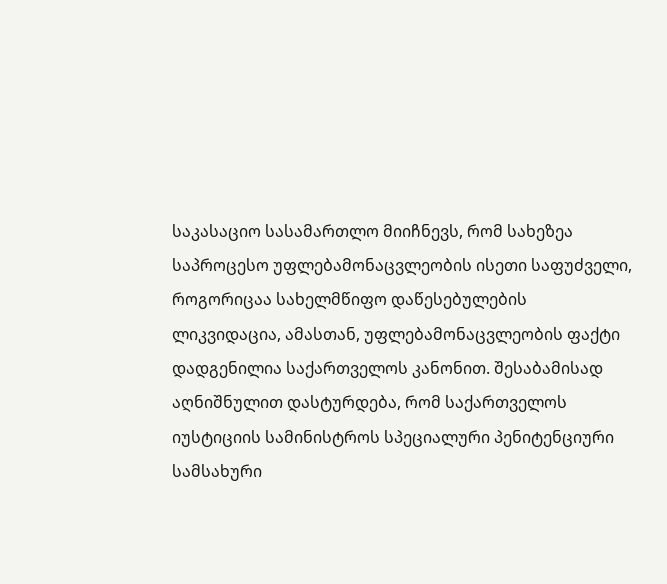საკასაციო სასამართლო მიიჩნევს, რომ სახეზეა საპროცესო უფლებამონაცვლეობის ისეთი საფუძველი, როგორიცაა სახელმწიფო დაწესებულების ლიკვიდაცია, ამასთან, უფლებამონაცვლეობის ფაქტი დადგენილია საქართველოს კანონით. შესაბამისად აღნიშნულით დასტურდება, რომ საქართველოს იუსტიციის სამინისტროს სპეციალური პენიტენციური სამსახური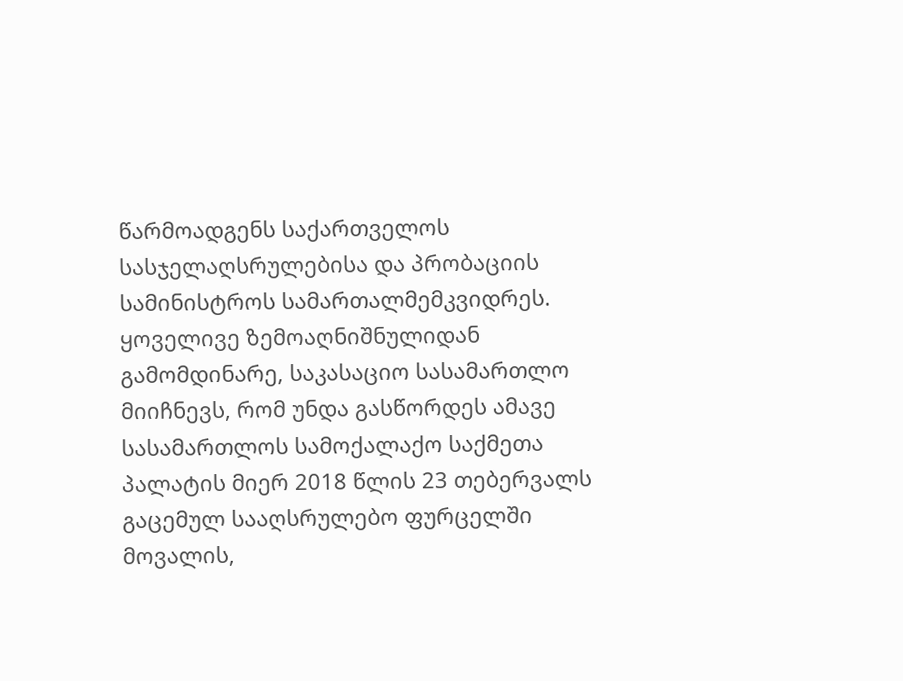წარმოადგენს საქართველოს სასჯელაღსრულებისა და პრობაციის სამინისტროს სამართალმემკვიდრეს.
ყოველივე ზემოაღნიშნულიდან გამომდინარე, საკასაციო სასამართლო მიიჩნევს, რომ უნდა გასწორდეს ამავე სასამართლოს სამოქალაქო საქმეთა პალატის მიერ 2018 წლის 23 თებერვალს გაცემულ სააღსრულებო ფურცელში მოვალის,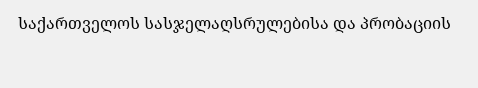საქართველოს სასჯელაღსრულებისა და პრობაციის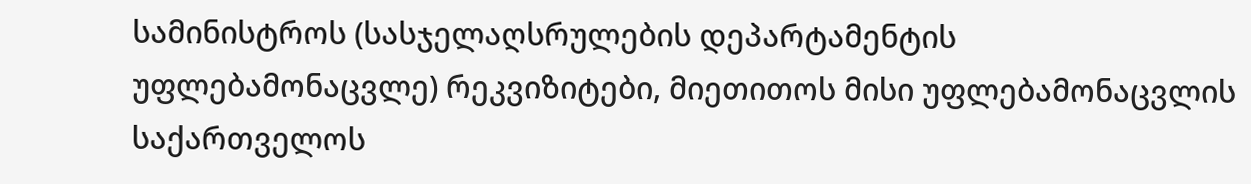სამინისტროს (სასჯელაღსრულების დეპარტამენტის უფლებამონაცვლე) რეკვიზიტები, მიეთითოს მისი უფლებამონაცვლის საქართველოს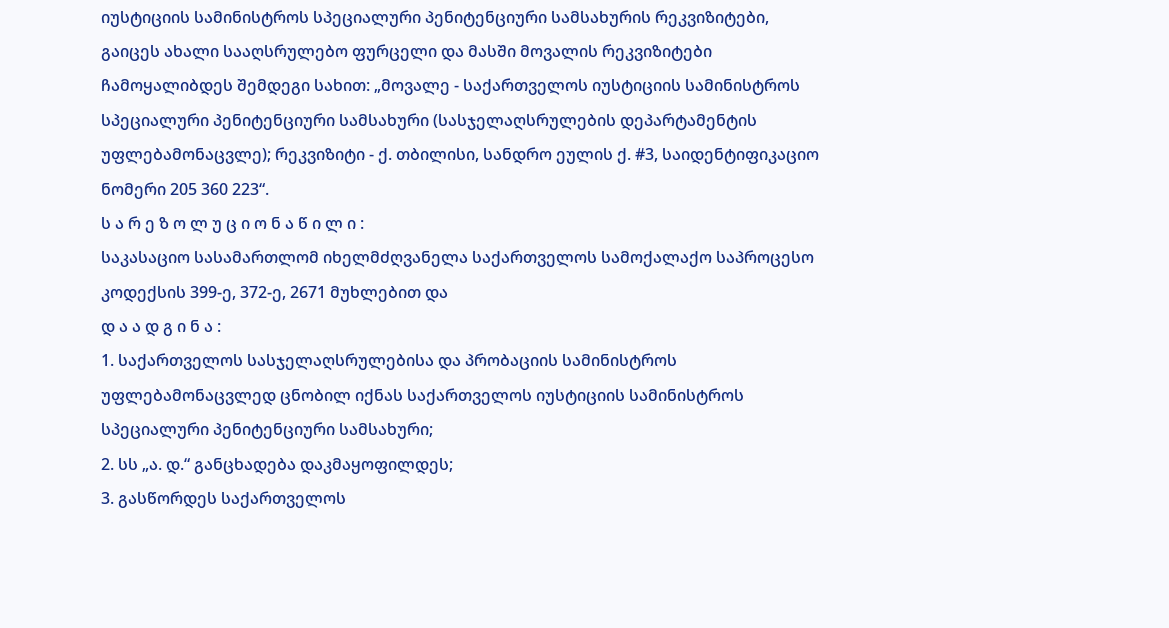იუსტიციის სამინისტროს სპეციალური პენიტენციური სამსახურის რეკვიზიტები, გაიცეს ახალი სააღსრულებო ფურცელი და მასში მოვალის რეკვიზიტები ჩამოყალიბდეს შემდეგი სახით: „მოვალე - საქართველოს იუსტიციის სამინისტროს სპეციალური პენიტენციური სამსახური (სასჯელაღსრულების დეპარტამენტის უფლებამონაცვლე); რეკვიზიტი - ქ. თბილისი, სანდრო ეულის ქ. #3, საიდენტიფიკაციო ნომერი 205 360 223“.
ს ა რ ე ზ ო ლ უ ც ი ო ნ ა წ ი ლ ი :
საკასაციო სასამართლომ იხელმძღვანელა საქართველოს სამოქალაქო საპროცესო კოდექსის 399-ე, 372-ე, 2671 მუხლებით და
დ ა ა დ გ ი ნ ა :
1. საქართველოს სასჯელაღსრულებისა და პრობაციის სამინისტროს უფლებამონაცვლედ ცნობილ იქნას საქართველოს იუსტიციის სამინისტროს სპეციალური პენიტენციური სამსახური;
2. სს „ა. დ.“ განცხადება დაკმაყოფილდეს;
3. გასწორდეს საქართველოს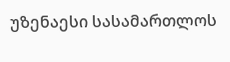უზენაესი სასამართლოს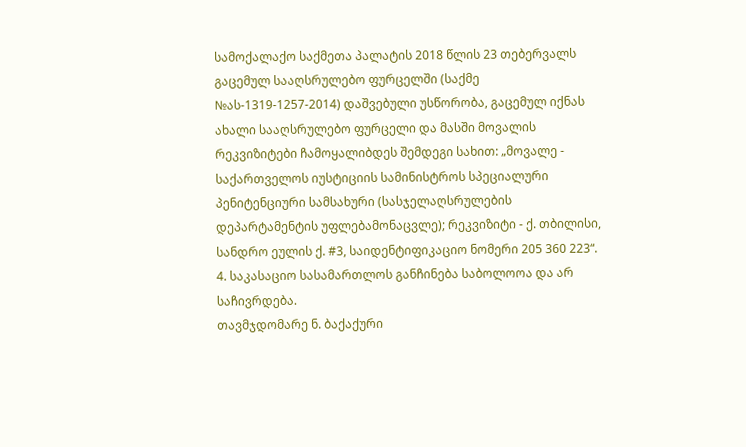სამოქალაქო საქმეთა პალატის 2018 წლის 23 თებერვალს გაცემულ სააღსრულებო ფურცელში (საქმე №ას-1319-1257-2014) დაშვებული უსწორობა, გაცემულ იქნას ახალი სააღსრულებო ფურცელი და მასში მოვალის რეკვიზიტები ჩამოყალიბდეს შემდეგი სახით: „მოვალე - საქართველოს იუსტიციის სამინისტროს სპეციალური პენიტენციური სამსახური (სასჯელაღსრულების დეპარტამენტის უფლებამონაცვლე); რეკვიზიტი - ქ. თბილისი, სანდრო ეულის ქ. #3, საიდენტიფიკაციო ნომერი 205 360 223“.
4. საკასაციო სასამართლოს განჩინება საბოლოოა და არ საჩივრდება.
თავმჯდომარე ნ. ბაქაქური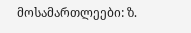მოსამართლეები: ზ.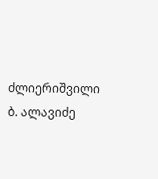ძლიერიშვილი
ბ. ალავიძე